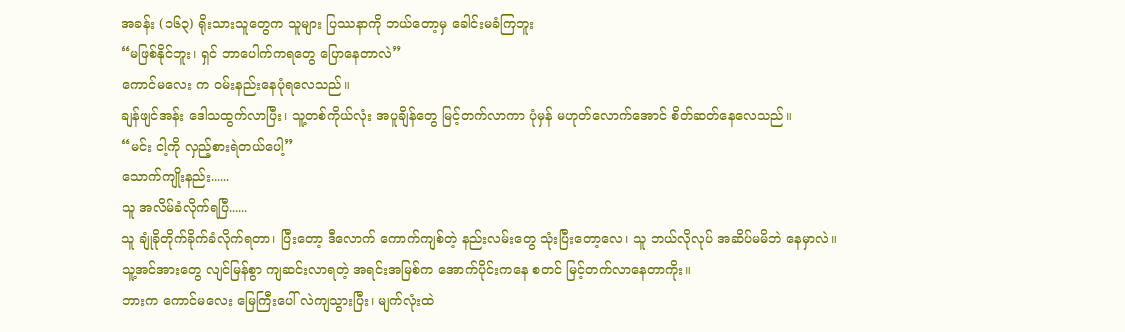အခန်း (၁၆၃) ရိုးသားသူတွေက သူများ ပြဿနာကို ဘယ်တော့မှ ခေါင်းမခံကြဘူး
“မဖြစ်နိုင်ဘူး၊ ရှင် ဘာပေါက်ကရတွေ ပြောနေတာလဲ”
ကောင်မလေး က ဝမ်းနည်းနေပုံရလေသည်။
ချန်ဖျင်အန်း ဒေါသထွက်လာပြီး၊ သူ့တစ်ကိုယ်လုံး အပူချိန်တွေ မြင့်တက်လာကာ ပုံမှန် မဟုတ်လောက်အောင် စိတ်ဆတ်နေလေသည်။
“မင်း ငါ့ကို လှည့်စားရဲတယ်ပေါ့”
သောက်ကျိုးနည်း......
သူ အလိမ်ခံလိုက်ရပြီ......
သူ ချုံခိုတိုက်ခိုက်ခံလိုက်ရတာ၊ ပြီးတော့ ဒီလောက် ကောက်ကျစ်တဲ့ နည်းလမ်းတွေ သုံးပြီးတော့လေ၊ သူ ဘယ်လိုလုပ် အဆိပ်မမိဘဲ နေမှာလဲ။
သူ့အင်အားတွေ လျင်မြန်စွာ ကျဆင်းလာရတဲ့ အရင်းအမြစ်က အောက်ပိုင်းကနေ စတင် မြင့်တက်လာနေတာကိုး။
ဘားက ကောင်မလေး မြေကြီးပေါ် လဲကျသွားပြီး၊ မျက်လုံးထဲ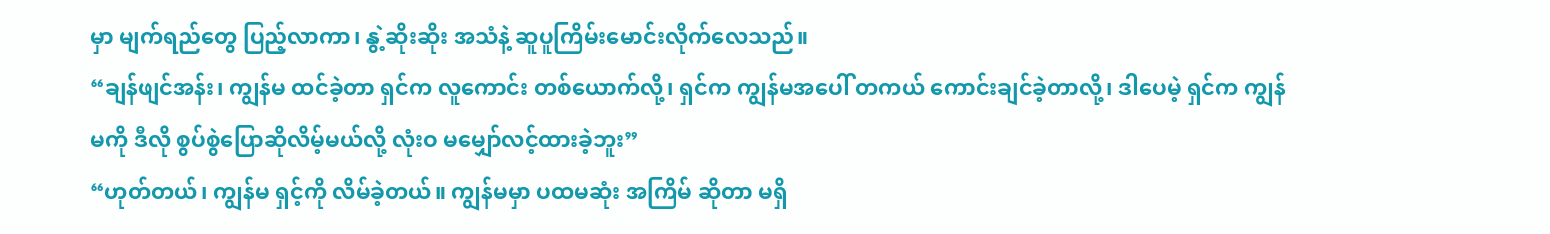မှာ မျက်ရည်တွေ ပြည့်လာကာ၊ နွဲ့ဆိုးဆိုး အသံနဲ့ ဆူပူကြိမ်းမောင်းလိုက်လေသည်။
“ချန်ဖျင်အန်း၊ ကျွန်မ ထင်ခဲ့တာ ရှင်က လူကောင်း တစ်ယောက်လို့၊ ရှင်က ကျွန်မအပေါ် တကယ် ကောင်းချင်ခဲ့တာလို့၊ ဒါပေမဲ့ ရှင်က ကျွန်မကို ဒီလို စွပ်စွဲပြောဆိုလိမ့်မယ်လို့ လုံးဝ မမျှော်လင့်ထားခဲ့ဘူး”
“ဟုတ်တယ်၊ ကျွန်မ ရှင့်ကို လိမ်ခဲ့တယ်။ ကျွန်မမှာ ပထမဆုံး အကြိမ် ဆိုတာ မရှိ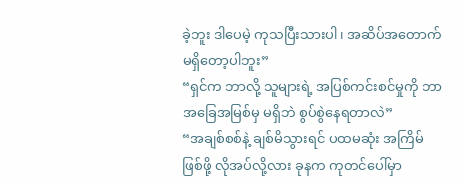ခဲ့ဘူး ဒါပေမဲ့ ကုသပြီးသားပါ၊ အဆိပ်အတောက် မရှိတော့ပါဘူး”
“ရှင်က ဘာလို့ သူများရဲ့ အပြစ်ကင်းစင်မှုကို ဘာအခြေအမြစ်မှ မရှိဘဲ စွပ်စွဲနေရတာလဲ”
“အချစ်စစ်နဲ့ ချစ်မိသွားရင် ပထမဆုံး အကြိမ် ဖြစ်ဖို့ လိုအပ်လို့လား ခုနက ကုတင်ပေါ်မှာ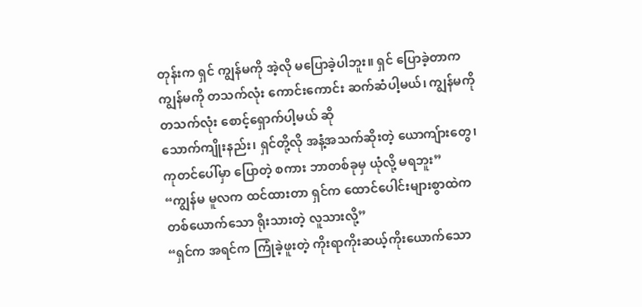တုန်းက ရှင် ကျွန်မကို အဲ့လို မပြောခဲ့ပါဘူး။ ရှင် ပြောခဲ့တာက ကျွန်မကို တသက်လုံး ကောင်းကောင်း ဆက်ဆံပါ့မယ်၊ ကျွန်မကို တသက်လုံး စောင့်ရှောက်ပါ့မယ် ဆို
သောက်ကျိုးနည်း၊ ရှင်တို့လို အနံ့အသက်ဆိုးတဲ့ ယောကျ်ားတွေ၊ ကုတင်ပေါ်မှာ ပြောတဲ့ စကား ဘာတစ်ခုမှ ယုံလို့ မရဘူး”
“ကျွန်မ မူလက ထင်ထားတာ ရှင်က ထောင်ပေါင်းများစွာထဲက တစ်ယောက်သော ရိုးသားတဲ့ လူသားလို့”
“ရှင်က အရင်က ကြုံခဲ့ဖူးတဲ့ ကိုးရာကိုးဆယ့်ကိုးယောက်သော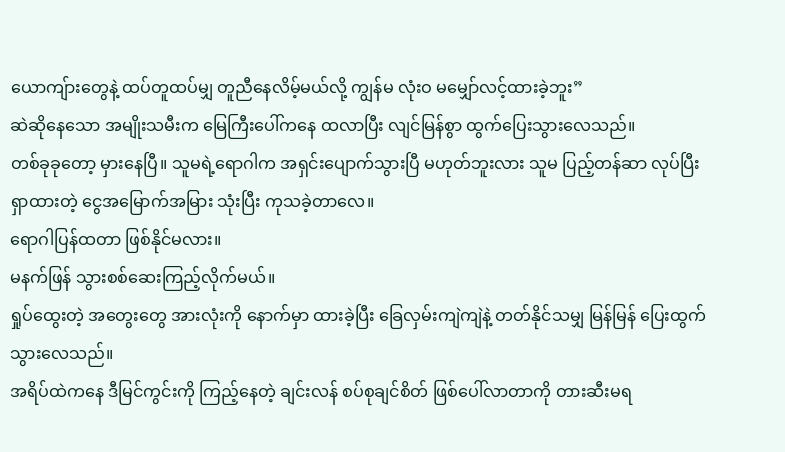ယောကျ်ားတွေနဲ့ ထပ်တူထပ်မျှ တူညီနေလိမ့်မယ်လို့ ကျွန်မ လုံးဝ မမျှော်လင့်ထားခဲ့ဘူး”
ဆဲဆိုနေသော အမျိုးသမီးက မြေကြီးပေါ်ကနေ ထလာပြီး လျင်မြန်စွာ ထွက်ပြေးသွားလေသည်။
တစ်ခုခုတော့ မှားနေပြီ။ သူမရဲ့ရောဂါက အရှင်းပျောက်သွားပြီ မဟုတ်ဘူးလား သူမ ပြည့်တန်ဆာ လုပ်ပြီး ရှာထားတဲ့ ငွေအမြောက်အမြား သုံးပြီး ကုသခဲ့တာလေ။
ရောဂါပြန်ထတာ ဖြစ်နိုင်မလား။
မနက်ဖြန် သွားစစ်ဆေးကြည့်လိုက်မယ်။
ရှုပ်ထွေးတဲ့ အတွေးတွေ အားလုံးကို နောက်မှာ ထားခဲ့ပြီး ခြေလှမ်းကျဲကျဲနဲ့ တတ်နိုင်သမျှ မြန်မြန် ပြေးထွက်သွားလေသည်။
အရိပ်ထဲကနေ ဒီမြင်ကွင်းကို ကြည့်နေတဲ့ ချင်းလန် စပ်စုချင်စိတ် ဖြစ်ပေါ်လာတာကို တားဆီးမရ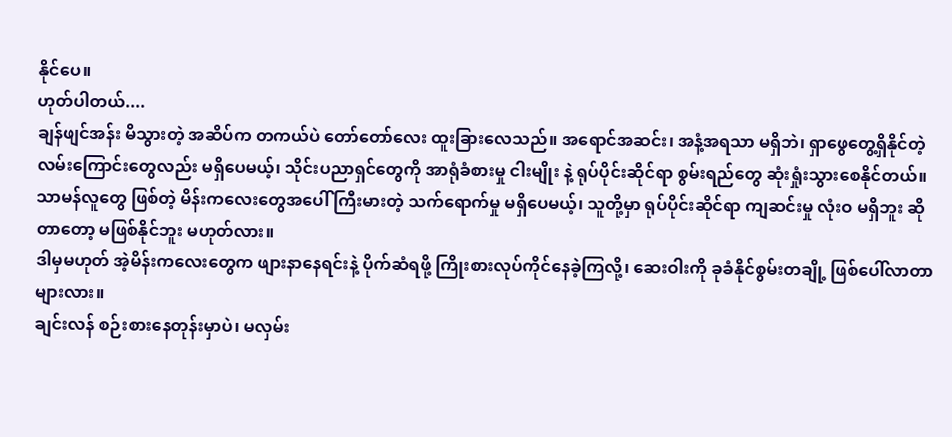နိုင်ပေ။
ဟုတ်ပါတယ်....
ချန်ဖျင်အန်း မိသွားတဲ့ အဆိပ်က တကယ်ပဲ တော်တော်လေး ထူးခြားလေသည်။ အရောင်အဆင်း၊ အနံ့အရသာ မရှိဘဲ၊ ရှာဖွေတွေ့ရှိနိုင်တဲ့ လမ်းကြောင်းတွေလည်း မရှိပေမယ့်၊ သိုင်းပညာရှင်တွေကို အာရုံခံစားမှု ငါးမျိုး နဲ့ ရုပ်ပိုင်းဆိုင်ရာ စွမ်းရည်တွေ ဆုံးရှုံးသွားစေနိုင်တယ်။
သာမန်လူတွေ ဖြစ်တဲ့ မိန်းကလေးတွေအပေါ် ကြီးမားတဲ့ သက်ရောက်မှု မရှိပေမယ့်၊ သူတို့မှာ ရုပ်ပိုင်းဆိုင်ရာ ကျဆင်းမှု လုံးဝ မရှိဘူး ဆိုတာတော့ မဖြစ်နိုင်ဘူး မဟုတ်လား။
ဒါမှမဟုတ် အဲ့မိန်းကလေးတွေက ဖျားနာနေရင်းနဲ့ ပိုက်ဆံရဖို့ ကြိုးစားလုပ်ကိုင်နေခဲ့ကြလို့၊ ဆေးဝါးကို ခုခံနိုင်စွမ်းတချို့ ဖြစ်ပေါ်လာတာများလား။
ချင်းလန် စဉ်းစားနေတုန်းမှာပဲ၊ မလှမ်း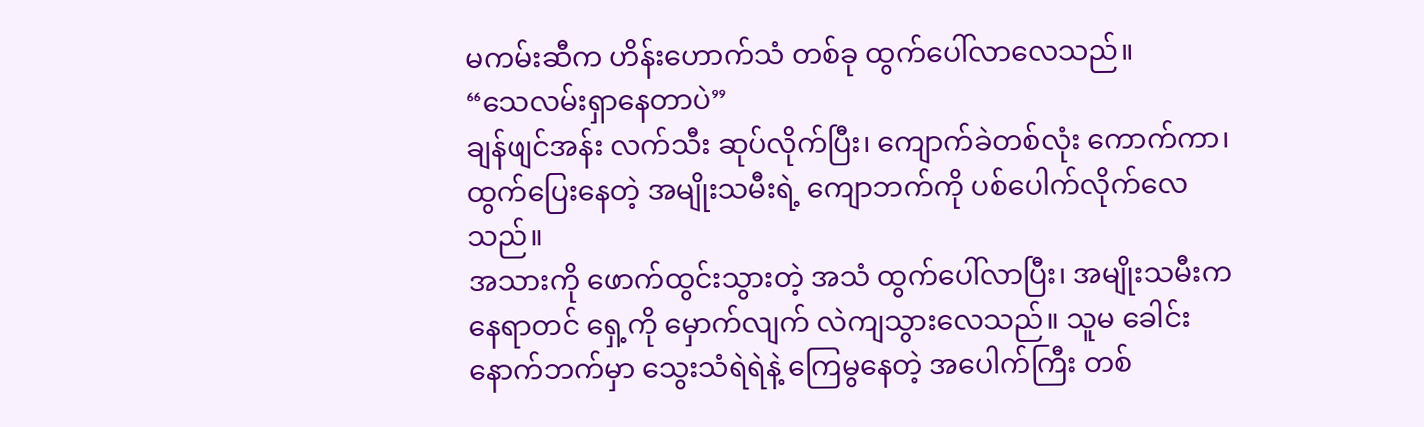မကမ်းဆီက ဟိန်းဟောက်သံ တစ်ခု ထွက်ပေါ်လာလေသည်။
“သေလမ်းရှာနေတာပဲ”
ချန်ဖျင်အန်း လက်သီး ဆုပ်လိုက်ပြီး၊ ကျောက်ခဲတစ်လုံး ကောက်ကာ၊ ထွက်ပြေးနေတဲ့ အမျိုးသမီးရဲ့ ကျောဘက်ကို ပစ်ပေါက်လိုက်လေသည်။
အသားကို ဖောက်ထွင်းသွားတဲ့ အသံ ထွက်ပေါ်လာပြီး၊ အမျိုးသမီးက နေရာတင် ရှေ့ကို မှောက်လျက် လဲကျသွားလေသည်။ သူမ ခေါင်းနောက်ဘက်မှာ သွေးသံရဲရဲနဲ့ ကြေမွနေတဲ့ အပေါက်ကြီး တစ်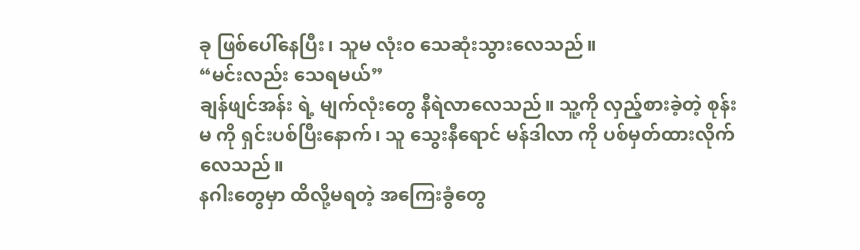ခု ဖြစ်ပေါ်နေပြီး၊ သူမ လုံးဝ သေဆုံးသွားလေသည်။
“မင်းလည်း သေရမယ်”
ချန်ဖျင်အန်း ရဲ့ မျက်လုံးတွေ နီရဲလာလေသည်။ သူ့ကို လှည့်စားခဲ့တဲ့ စုန်းမ ကို ရှင်းပစ်ပြီးနောက်၊ သူ သွေးနီရောင် မန်ဒါလာ ကို ပစ်မှတ်ထားလိုက်လေသည်။
နဂါးတွေမှာ ထိလို့မရတဲ့ အကြေးခွံတွေ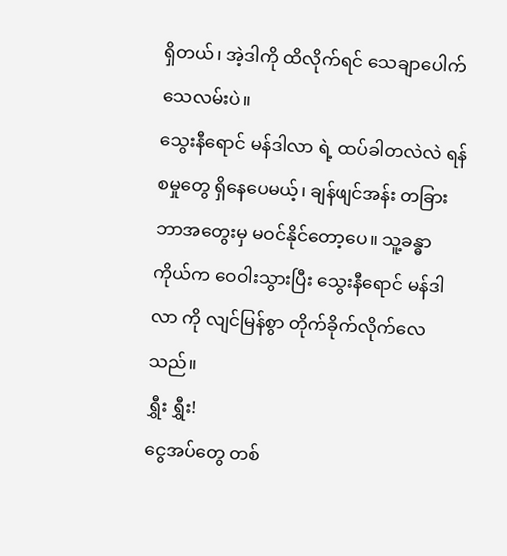ရှိတယ်၊ အဲ့ဒါကို ထိလိုက်ရင် သေချာပေါက် သေလမ်းပဲ။
သွေးနီရောင် မန်ဒါလာ ရဲ့ ထပ်ခါတလဲလဲ ရန်စမှုတွေ ရှိနေပေမယ့်၊ ချန်ဖျင်အန်း တခြား ဘာအတွေးမှ မဝင်နိုင်တော့ပေ။ သူ့ခန္ဓာကိုယ်က ဝေဝါးသွားပြီး သွေးနီရောင် မန်ဒါလာ ကို လျင်မြန်စွာ တိုက်ခိုက်လိုက်လေသည်။
ရွှီး ရွှီး!
ငွေအပ်တွေ တစ်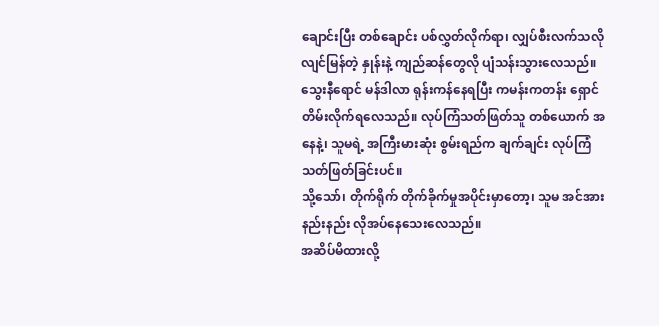ချောင်းပြီး တစ်ချောင်း ပစ်လွှတ်လိုက်ရာ၊ လျှပ်စီးလက်သလို လျင်မြန်တဲ့ နှုန်းနဲ့ ကျည်ဆန်တွေလို ပျံသန်းသွားလေသည်။
သွေးနီရောင် မန်ဒါလာ ရုန်းကန်နေရပြီး ကမန်းကတန်း ရှောင်တိမ်းလိုက်ရလေသည်။ လုပ်ကြံသတ်ဖြတ်သူ တစ်ယောက် အနေနဲ့၊ သူမရဲ့ အကြီးမားဆုံး စွမ်းရည်က ချက်ချင်း လုပ်ကြံသတ်ဖြတ်ခြင်းပင်။
သို့သော်၊ တိုက်ရိုက် တိုက်ခိုက်မှုအပိုင်းမှာတော့၊ သူမ အင်အား နည်းနည်း လိုအပ်နေသေးလေသည်။
အဆိပ်မိထားလို့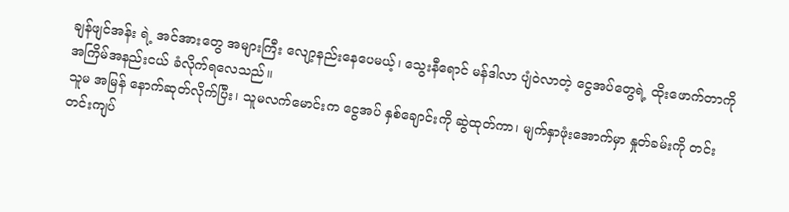ချန်ဖျင်အန်း ရဲ့ အင်အားတွေ အများကြီး လျော့နည်းနေပေမယ့်၊ သွေးနီရောင် မန်ဒါလာ ပျံဝဲလာတဲ့ ငွေအပ်တွေရဲ့ ထိုးဖောက်တာကို အကြိမ်အနည်းငယ် ခံလိုက်ရလေသည်။
သူမ အမြန် နောက်ဆုတ်လိုက်ပြီး၊ သူမလက်မောင်းက ငွေအပ် နှစ်ချောင်းကို ဆွဲထုတ်ကာ၊ မျက်နှာဖုံးအောက်မှာ နှုတ်ခမ်းကို တင်းတင်းကျပ်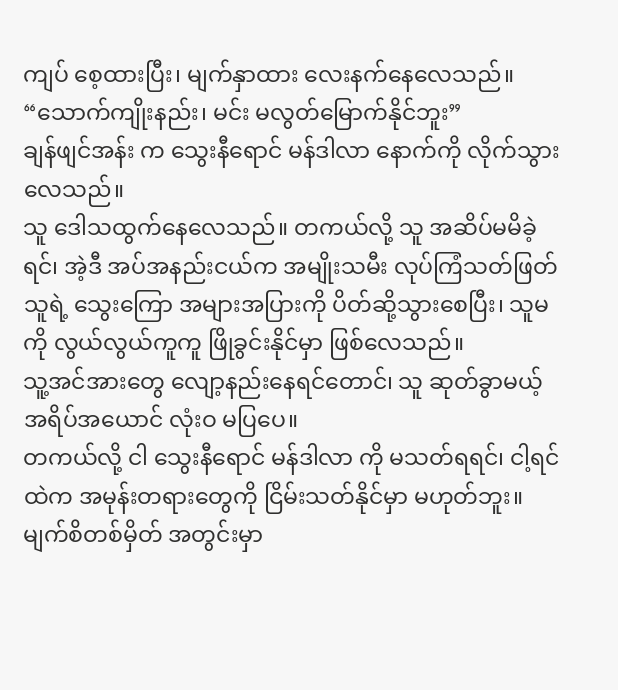ကျပ် စေ့ထားပြီး၊ မျက်နှာထား လေးနက်နေလေသည်။
“သောက်ကျိုးနည်း၊ မင်း မလွတ်မြောက်နိုင်ဘူး”
ချန်ဖျင်အန်း က သွေးနီရောင် မန်ဒါလာ နောက်ကို လိုက်သွားလေသည်။
သူ ဒေါသထွက်နေလေသည်။ တကယ်လို့ သူ အဆိပ်မမိခဲ့ရင်၊ အဲ့ဒီ အပ်အနည်းငယ်က အမျိုးသမီး လုပ်ကြံသတ်ဖြတ်သူရဲ့ သွေးကြော အများအပြားကို ပိတ်ဆို့သွားစေပြီး၊ သူမကို လွယ်လွယ်ကူကူ ဖြိုခွင်းနိုင်မှာ ဖြစ်လေသည်။
သူ့အင်အားတွေ လျော့နည်းနေရင်တောင်၊ သူ ဆုတ်ခွာမယ့် အရိပ်အယောင် လုံးဝ မပြပေ။
တကယ်လို့ ငါ သွေးနီရောင် မန်ဒါလာ ကို မသတ်ရရင်၊ ငါ့ရင်ထဲက အမုန်းတရားတွေကို ငြိမ်းသတ်နိုင်မှာ မဟုတ်ဘူး။
မျက်စိတစ်မှိတ် အတွင်းမှာ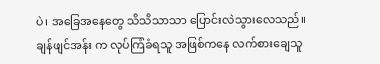ပဲ၊ အခြေအနေတွေ သိသိသာသာ ပြောင်းလဲသွားလေသည်။
ချန်ဖျင်အန်း က လုပ်ကြံခံရသူ အဖြစ်ကနေ လက်စားချေသူ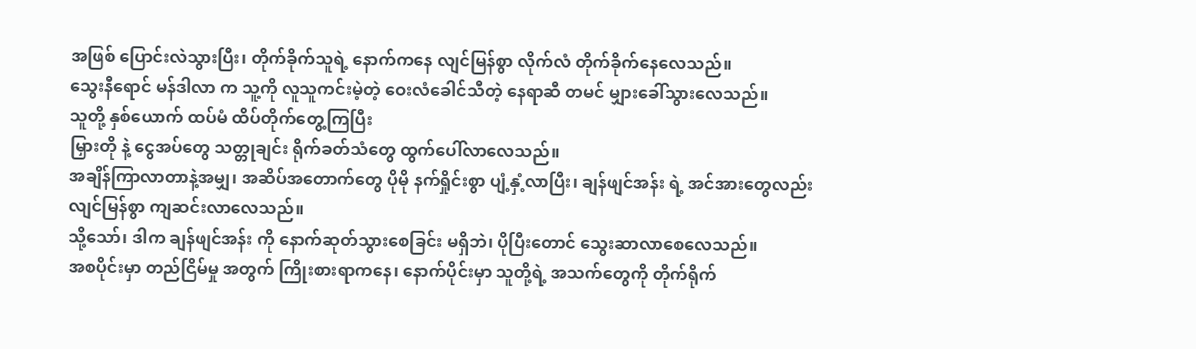အဖြစ် ပြောင်းလဲသွားပြီး၊ တိုက်ခိုက်သူရဲ့ နောက်ကနေ လျင်မြန်စွာ လိုက်လံ တိုက်ခိုက်နေလေသည်။
သွေးနီရောင် မန်ဒါလာ က သူ့ကို လူသူကင်းမဲ့တဲ့ ဝေးလံခေါင်သီတဲ့ နေရာဆီ တမင် မျှားခေါ်သွားလေသည်။
သူတို့ နှစ်ယောက် ထပ်မံ ထိပ်တိုက်တွေ့ကြပြီး
မြှားတို နဲ့ ငွေအပ်တွေ သတ္တုချင်း ရိုက်ခတ်သံတွေ ထွက်ပေါ်လာလေသည်။
အချိန်ကြာလာတာနဲ့အမျှ၊ အဆိပ်အတောက်တွေ ပိုမို နက်ရှိုင်းစွာ ပျံ့နှံ့လာပြီး၊ ချန်ဖျင်အန်း ရဲ့ အင်အားတွေလည်း လျင်မြန်စွာ ကျဆင်းလာလေသည်။
သို့သော်၊ ဒါက ချန်ဖျင်အန်း ကို နောက်ဆုတ်သွားစေခြင်း မရှိဘဲ၊ ပိုပြီးတောင် သွေးဆာလာစေလေသည်။
အစပိုင်းမှာ တည်ငြိမ်မှု အတွက် ကြိုးစားရာကနေ၊ နောက်ပိုင်းမှာ သူတို့ရဲ့ အသက်တွေကို တိုက်ရိုက်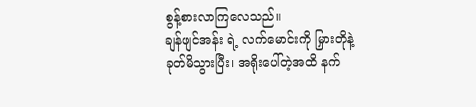စွန့်စားလာကြလေသည်။
ချန်ဖျင်အန်း ရဲ့ လက်မောင်းကို မြှားတိုနဲ့ ခုတ်မိသွားပြီး၊ အရိုးပေါ်တဲ့အထိ နက်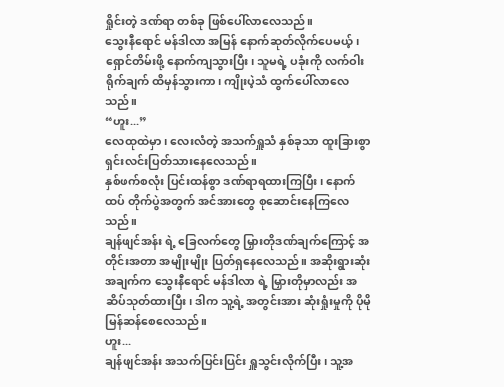ရှိုင်းတဲ့ ဒဏ်ရာ တစ်ခု ဖြစ်ပေါ်လာလေသည်။
သွေးနီရောင် မန်ဒါလာ အမြန် နောက်ဆုတ်လိုက်ပေမယ့်၊ ရှောင်တိမ်းဖို့ နောက်ကျသွားပြီး၊ သူမရဲ့ ပခုံးကို လက်ဝါးရိုက်ချက် ထိမှန်သွားကာ၊ ကျိုးပဲ့သံ ထွက်ပေါ်လာလေသည်။
“ဟူး...”
လေထုထဲမှာ၊ လေးလံတဲ့ အသက်ရှူသံ နှစ်ခုသာ ထူးခြားစွာ ရှင်းလင်းပြတ်သားနေလေသည်။
နှစ်ဖက်စလုံး ပြင်းထန်စွာ ဒဏ်ရာရထားကြပြီး၊ နောက်ထပ် တိုက်ပွဲအတွက် အင်အားတွေ စုဆောင်းနေကြလေသည်။
ချန်ဖျင်အန်း ရဲ့ ခြေလက်တွေ မြှားတိုဒဏ်ချက်ကြောင့် အတိုင်းအတာ အမျိုးမျိုး ပြတ်ရှနေလေသည်။ အဆိုးရွားဆုံး အချက်က သွေးနီရောင် မန်ဒါလာ ရဲ့ မြှားတိုမှာလည်း အဆိပ်သုတ်ထားပြီး၊ ဒါက သူ့ရဲ့ အတွင်းအား ဆုံးရှုံးမှုကို ပိုမို မြန်ဆန်စေလေသည်။
ဟူး...
ချန်ဖျင်အန်း အသက်ပြင်းပြင်း ရှူသွင်းလိုက်ပြီး၊ သူ့အ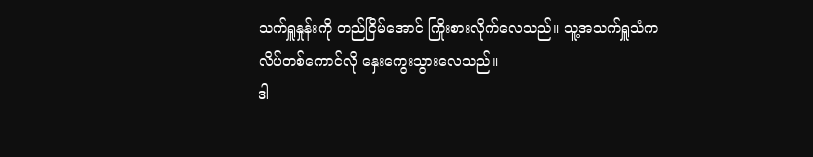သက်ရှူနှုန်းကို တည်ငြိမ်အောင် ကြိုးစားလိုက်လေသည်။ သူ့အသက်ရှူသံက လိပ်တစ်ကောင်လို နှေးကွေးသွားလေသည်။
ဒါ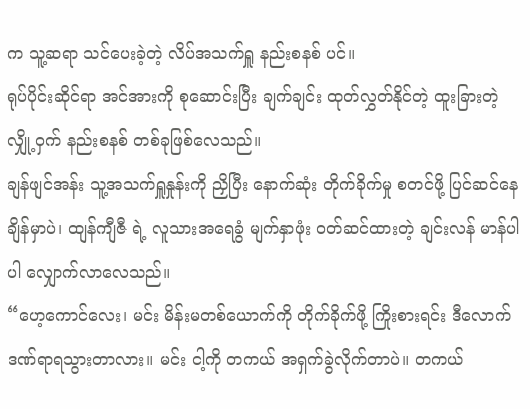က သူ့ဆရာ သင်ပေးခဲ့တဲ့ လိပ်အသက်ရှူ နည်းစနစ် ပင်။
ရုပ်ပိုင်းဆိုင်ရာ အင်အားကို စုဆောင်းပြီး ချက်ချင်း ထုတ်လွှတ်နိုင်တဲ့ ထူးခြားတဲ့ လျှို့ဝှက် နည်းစနစ် တစ်ခုဖြစ်လေသည်။
ချန်ဖျင်အန်း သူ့အသက်ရှူနှုန်းကို ညှိပြီး နောက်ဆုံး တိုက်ခိုက်မှု စတင်ဖို့ ပြင်ဆင်နေချိန်မှာပဲ၊ ထျန်ကျီဇီ ရဲ့ လူသားအရေခွံ မျက်နှာဖုံး ဝတ်ဆင်ထားတဲ့ ချင်းလန် မာန်ပါပါ လျှောက်လာလေသည်။
“ဟေ့ကောင်လေး၊ မင်း မိန်းမတစ်ယောက်ကို တိုက်ခိုက်ဖို့ ကြိုးစားရင်း ဒီလောက် ဒဏ်ရာရသွားတာလား။ မင်း ငါ့ကို တကယ် အရှက်ခွဲလိုက်တာပဲ။ တကယ်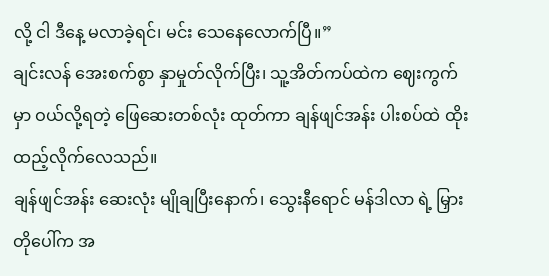လို့ ငါ ဒီနေ့ မလာခဲ့ရင်၊ မင်း သေနေလောက်ပြီ။”
ချင်းလန် အေးစက်စွာ နှာမှုတ်လိုက်ပြီး၊ သူ့အိတ်ကပ်ထဲက ဈေးကွက်မှာ ဝယ်လို့ရတဲ့ ဖြေဆေးတစ်လုံး ထုတ်ကာ ချန်ဖျင်အန်း ပါးစပ်ထဲ ထိုးထည့်လိုက်လေသည်။
ချန်ဖျင်အန်း ဆေးလုံး မျိုချပြီးနောက်၊ သွေးနီရောင် မန်ဒါလာ ရဲ့ မြှားတိုပေါ်က အ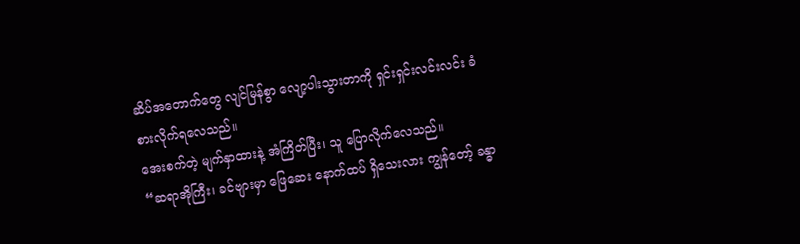ဆိပ်အတောက်တွေ လျင်မြန်စွာ လျော့ပါးသွားတာကို ရှင်းရှင်းလင်းလင်း ခံစားလိုက်ရလေသည်။
အေးစက်တဲ့ မျက်နှာထားနဲ့ အံကြိတ်ပြီး၊ သူ ပြောလိုက်လေသည်။
“ဆရာအိုကြီး၊ ခင်ဗျားမှာ ဖြေဆေး နောက်ထပ် ရှိသေးလား ကျွန်တော့် ခန္ဓာ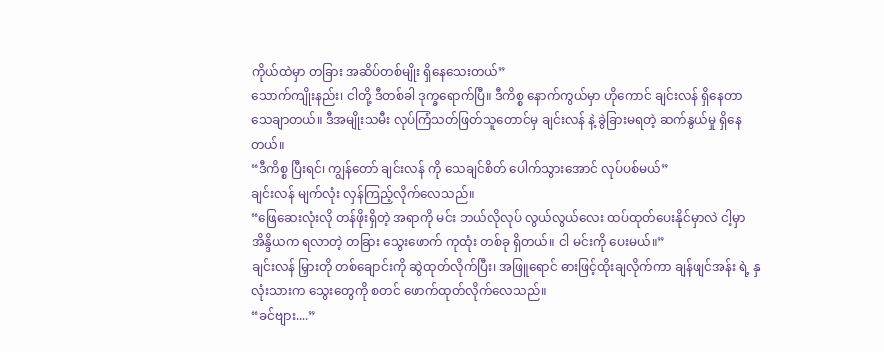ကိုယ်ထဲမှာ တခြား အဆိပ်တစ်မျိုး ရှိနေသေးတယ်”
သောက်ကျိုးနည်း၊ ငါတို့ ဒီတစ်ခါ ဒုက္ခရောက်ပြီ။ ဒီကိစ္စ နောက်ကွယ်မှာ ဟိုကောင် ချင်းလန် ရှိနေတာ သေချာတယ်။ ဒီအမျိုးသမီး လုပ်ကြံသတ်ဖြတ်သူတောင်မှ ချင်းလန် နဲ့ ခွဲခြားမရတဲ့ ဆက်နွယ်မှု ရှိနေတယ်။
“ဒီကိစ္စ ပြီးရင်၊ ကျွန်တော် ချင်းလန် ကို သေချင်စိတ် ပေါက်သွားအောင် လုပ်ပစ်မယ်”
ချင်းလန် မျက်လုံး လှန်ကြည့်လိုက်လေသည်။
“ဖြေဆေးလုံးလို တန်ဖိုးရှိတဲ့ အရာကို မင်း ဘယ်လိုလုပ် လွယ်လွယ်လေး ထပ်ထုတ်ပေးနိုင်မှာလဲ ငါ့မှာ အိန္ဒိယက ရလာတဲ့ တခြား သွေးဖောက် ကုထုံး တစ်ခု ရှိတယ်။ ငါ မင်းကို ပေးမယ်။”
ချင်းလန် မြှားတို တစ်ချောင်းကို ဆွဲထုတ်လိုက်ပြီး၊ အဖြူရောင် ဓားဖြင့်ထိုးချလိုက်ကာ ချန်ဖျင်အန်း ရဲ့ နှလုံးသားက သွေးတွေကို စတင် ဖောက်ထုတ်လိုက်လေသည်။
“ခင်ဗျား....”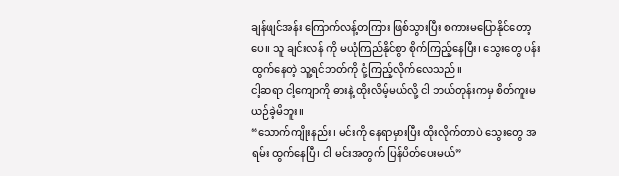ချန်ဖျင်အန်း ကြောက်လန့်တကြား ဖြစ်သွားပြီး စကားမပြောနိုင်တော့ပေ။ သူ ချင်းလန် ကို မယုံကြည်နိုင်စွာ စိုက်ကြည့်နေပြီး၊ သွေးတွေ ပန်းထွက်နေတဲ့ သူ့ရင်ဘတ်ကို ငုံ့ကြည့်လိုက်လေသည်။
ငါ့ဆရာ ငါ့ကျောကို ဓားနဲ့ ထိုးလိမ့်မယ်လို့ ငါ ဘယ်တုန်းကမှ စိတ်ကူးမယဉ်ခဲ့မိဘူး။
“သောက်ကျိုးနည်း၊ မင်းကို နေရာမှားပြီး ထိုးလိုက်တာပဲ သွေးတွေ အရမ်း ထွက်နေပြီ၊ ငါ မင်းအတွက် ပြန်ပိတ်ပေးမယ်”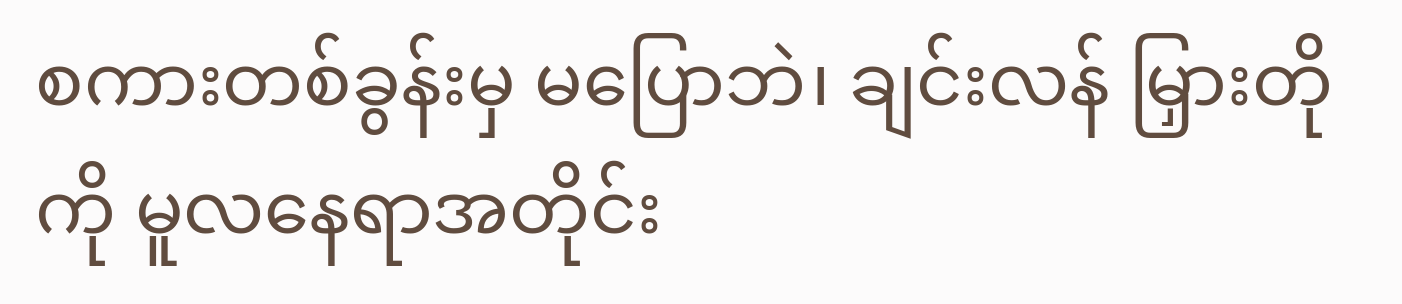စကားတစ်ခွန်းမှ မပြောဘဲ၊ ချင်းလန် မြှားတိုကို မူလနေရာအတိုင်း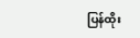ပြန်ထိုး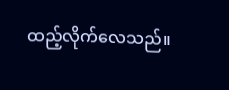ထည့်လိုက်လေသည်။